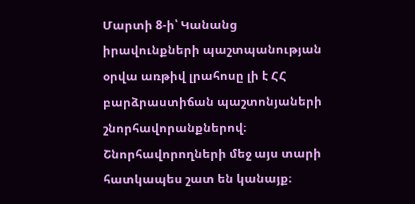Մարտի 8-ի՝ Կանանց իրավունքների պաշտպանության օրվա առթիվ լրահոսը լի է ՀՀ բարձրաստիճան պաշտոնյաների շնորհավորանքներով։ Շնորհավորողների մեջ այս տարի հատկապես շատ են կանայք։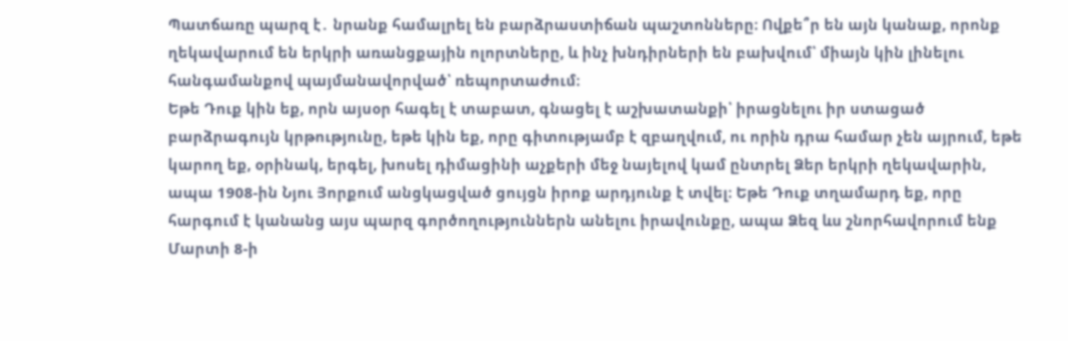Պատճառը պարզ է․ նրանք համալրել են բարձրաստիճան պաշտոնները։ Ովքե՞ր են այն կանաք, որոնք ղեկավարում են երկրի առանցքային ոլորտները, և ինչ խնդիրների են բախվում՝ միայն կին լինելու հանգամանքով պայմանավորված՝ ռեպորտաժում։
Եթե Դուք կին եք, որն այսօր հագել է տաբատ, գնացել է աշխատանքի՝ իրացնելու իր ստացած բարձրագույն կրթությունը, եթե կին եք, որը գիտությամբ է զբաղվում, ու որին դրա համար չեն այրում, եթե կարող եք, օրինակ, երգել, խոսել դիմացինի աչքերի մեջ նայելով կամ ընտրել Ձեր երկրի ղեկավարին, ապա 1908-ին Նյու Յորքում անցկացված ցույցն իրոք արդյունք է տվել։ Եթե Դուք տղամարդ եք, որը հարգում է կանանց այս պարզ գործողություններն անելու իրավունքը, ապա Ձեզ ևս շնորհավորում ենք Մարտի 8-ի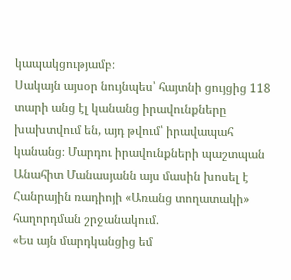կապակցությամբ։
Սակայն այսօր նույնպես՝ հայտնի ցույցից 118 տարի անց էլ կանանց իրավունքները խախտվում են, այդ թվում՝ իրավապահ կանանց։ Մարդու իրավունքների պաշտպան Անահիտ Մանասյանն այս մասին խոսել է Հանրային ռադիոյի «Առանց տողատակի» հաղորդման շրջանակում․
«Ես այն մարդկանցից եմ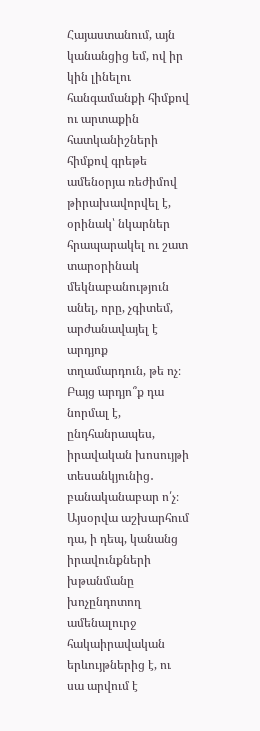Հայաստանում, այն կանանցից եմ, ով իր կին լինելու հանգամանքի հիմքով ու արտաքին հատկանիշների հիմքով գրեթե ամենօրյա ռեժիմով թիրախավորվել է, օրինակ՝ նկարներ հրապարակել ու շատ տարօրինակ մեկնաբանություն անել, որը, չգիտեմ, արժանավայել է արդյոք տղամարդուն, թե ոչ։ Բայց արդյո՞ք դա նորմալ է, ընդհանրապես, իրավական խոսույթի տեսանկյունից․ բանականաբար ո՛չ։ Այսօրվա աշխարհում դա, ի դեպ, կանանց իրավունքների խթանմանը խոչընդոտող ամենալուրջ հակաիրավական երևույթներից է, ու սա արվում է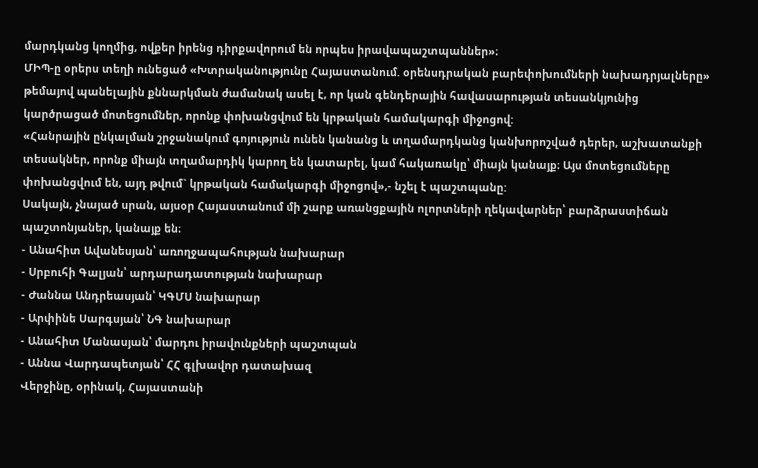մարդկանց կողմից, ովքեր իրենց դիրքավորում են որպես իրավապաշտպաններ»։
ՄԻՊ-ը օրերս տեղի ունեցած «Խտրականությունը Հայաստանում. օրենսդրական բարեփոխումների նախադրյալները» թեմայով պանելային քննարկման ժամանակ ասել է, որ կան գենդերային հավասարության տեսանկյունից կարծրացած մոտեցումներ, որոնք փոխանցվում են կրթական համակարգի միջոցով:
«Հանրային ընկալման շրջանակում գոյություն ունեն կանանց և տղամարդկանց կանխորոշված դերեր, աշխատանքի տեսակներ, որոնք միայն տղամարդիկ կարող են կատարել, կամ հակառակը՝ միայն կանայք։ Այս մոտեցումները փոխանցվում են, այդ թվում` կրթական համակարգի միջոցով»,- նշել է պաշտպանը:
Սակայն, չնայած սրան, այսօր Հայաստանում մի շարք առանցքային ոլորտների ղեկավարներ՝ բարձրաստիճան պաշտոնյաներ, կանայք են։
- Անահիտ Ավանեսյան՝ առողջապահության նախարար
- Սրբուհի Գալյան՝ արդարադատության նախարար
- Ժաննա Անդրեասյան՝ ԿԳՄՍ նախարար
- Արփինե Սարգսյան՝ ՆԳ նախարար
- Անահիտ Մանասյան՝ մարդու իրավունքների պաշտպան
- Աննա Վարդապետյան՝ ՀՀ գլխավոր դատախազ
Վերջինը, օրինակ, Հայաստանի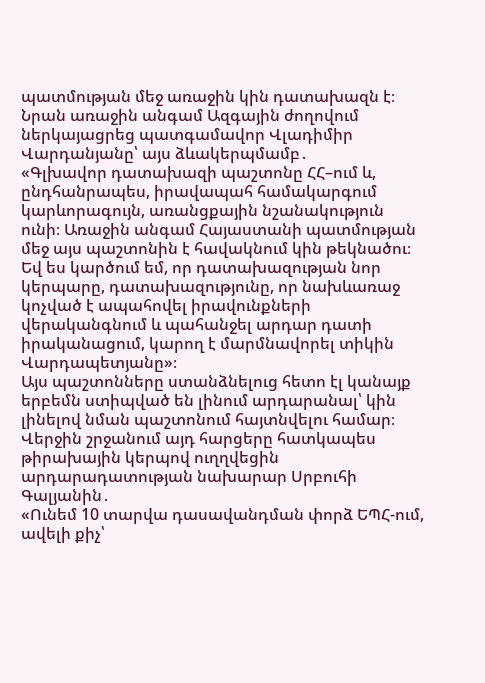պատմության մեջ առաջին կին դատախազն է։ Նրան առաջին անգամ Ազգային ժողովում ներկայացրեց պատգամավոր Վլադիմիր Վարդանյանը՝ այս ձևակերպմամբ․
«Գլխավոր դատախազի պաշտոնը ՀՀ–ում և, ընդհանրապես, իրավապահ համակարգում կարևորագույն, առանցքային նշանակություն ունի։ Առաջին անգամ Հայաստանի պատմության մեջ այս պաշտոնին է հավակնում կին թեկնածու։ Եվ ես կարծում եմ, որ դատախազության նոր կերպարը, դատախազությունը, որ նախևառաջ կոչված է ապահովել իրավունքների վերականգնում և պահանջել արդար դատի իրականացում, կարող է մարմնավորել տիկին Վարդապետյանը»։
Այս պաշտոնները ստանձնելուց հետո էլ կանայք երբեմն ստիպված են լինում արդարանալ՝ կին լինելով նման պաշտոնում հայտնվելու համար։ Վերջին շրջանում այդ հարցերը հատկապես թիրախային կերպով ուղղվեցին արդարադատության նախարար Սրբուհի Գալյանին․
«Ունեմ 10 տարվա դասավանդման փորձ ԵՊՀ-ում, ավելի քիչ՝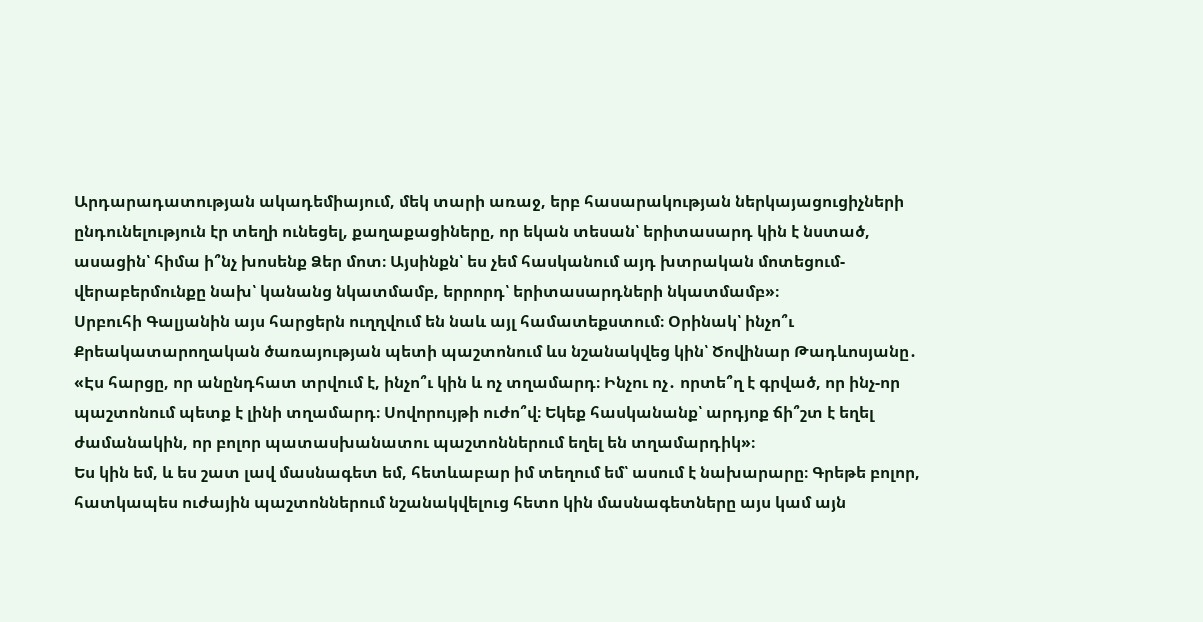Արդարադատության ակադեմիայում, մեկ տարի առաջ, երբ հասարակության ներկայացուցիչների ընդունելություն էր տեղի ունեցել, քաղաքացիները, որ եկան տեսան՝ երիտասարդ կին է նստած, ասացին՝ հիմա ի՞նչ խոսենք Ձեր մոտ։ Այսինքն՝ ես չեմ հասկանում այդ խտրական մոտեցում-վերաբերմունքը նախ՝ կանանց նկատմամբ, երրորդ՝ երիտասարդների նկատմամբ»։
Սրբուհի Գալյանին այս հարցերն ուղղվում են նաև այլ համատեքստում։ Օրինակ՝ ինչո՞ւ Քրեակատարողական ծառայության պետի պաշտոնում ևս նշանակվեց կին՝ Ծովինար Թադևոսյանը․
«Էս հարցը, որ անընդհատ տրվում է, ինչո՞ւ կին և ոչ տղամարդ։ Ինչու ոչ․ որտե՞ղ է գրված, որ ինչ-որ պաշտոնում պետք է լինի տղամարդ։ Սովորույթի ուժո՞վ։ Եկեք հասկանանք՝ արդյոք ճի՞շտ է եղել ժամանակին, որ բոլոր պատասխանատու պաշտոններում եղել են տղամարդիկ»։
Ես կին եմ, և ես շատ լավ մասնագետ եմ, հետևաբար իմ տեղում եմ՝ ասում է նախարարը։ Գրեթե բոլոր, հատկապես ուժային պաշտոններում նշանակվելուց հետո կին մասնագետները այս կամ այն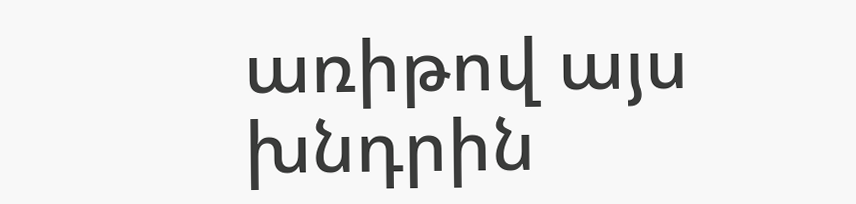առիթով այս խնդրին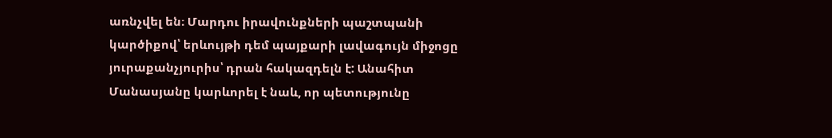առնչվել են։ Մարդու իրավունքների պաշտպանի կարծիքով՝ երևույթի դեմ պայքարի լավագույն միջոցը յուրաքանչյուրիս՝ դրան հակազդելն է: Անահիտ Մանասյանը կարևորել է նաև, որ պետությունը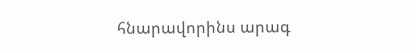հնարավորինս արագ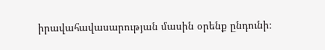իրավահավասարության մասին օրենք ընդունի։